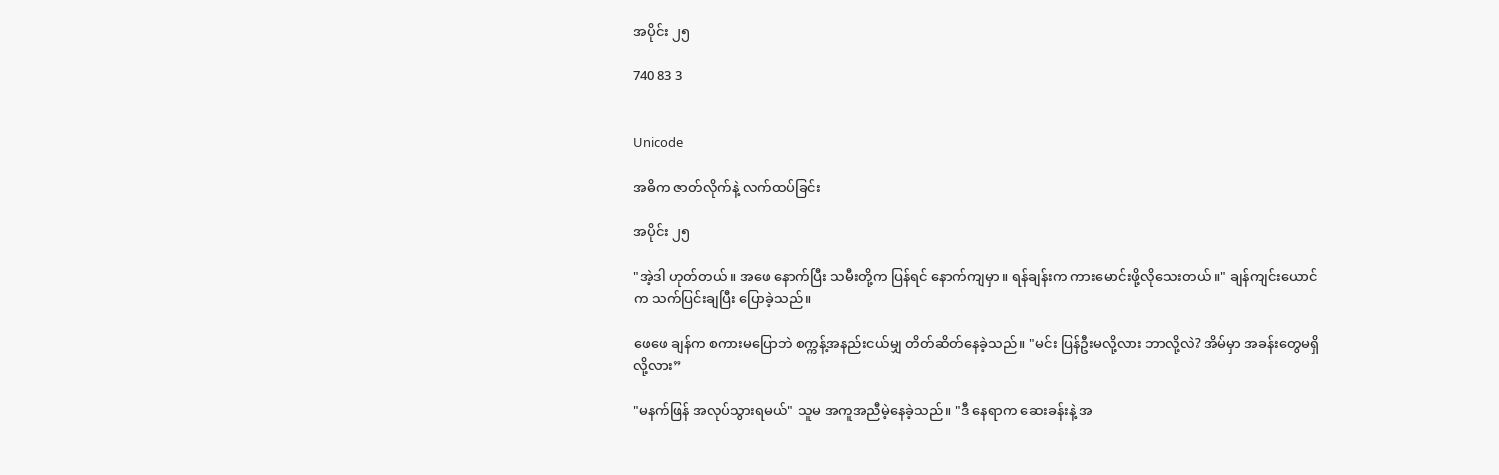အပိုင်း ၂၅

740 83 3


Unicode

အဓိက ဇာတ်လိုက်နဲ့ လက်ထပ်ခြင်း

အပိုင်း ၂၅

"အဲ့ဒါ ဟုတ်တယ်။ အဖေ နောက်ပြီး သမီးတို့က ပြန်ရင် နောက်ကျမှာ။ ရန်ချန်းက ကားမောင်းဖို့လိုသေးတယ်။" ချန်ကျင်းယောင်က သက်ပြင်းချပြီး ပြောခဲ့သည်။

ဖေဖေ ချန်က စကားမပြောဘဲ စက္ကန့်အနည်းငယ်မျှ တိတ်ဆိတ်နေခဲ့သည်။ "မင်း ပြန်ဦးမလို့လား ဘာလို့လဲ? အိမ်မှာ အခန်းတွေမရှိလို့လား”

"မနက်ဖြန် အလုပ်သွားရမယ်" သူမ အကူအညီမဲ့နေခဲ့သည်။ "ဒီ နေရာက ဆေးခန်းနဲ့ အ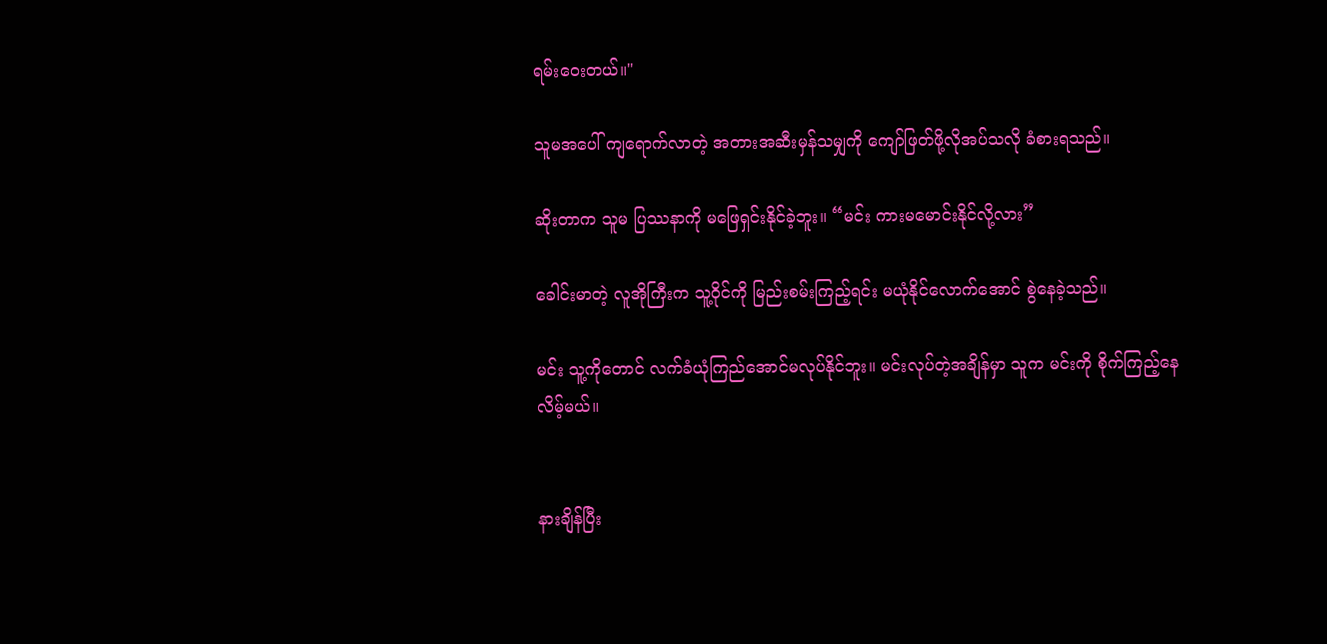ရမ်းဝေးတယ်။"

သူမအပေါ် ကျရောက်လာတဲ့ အတားအဆီးမှန်သမျှကို ကျော်ဖြတ်ဖို့လိုအပ်သလို ခံစားရသည်။

ဆိုးတာက သူမ ပြဿနာကို မဖြေရှင်းနိုင်ခဲ့ဘူး။ “မင်း ကားမမောင်းနိုင်လို့လား”

ခေါင်းမာတဲ့ လူအိုကြီးက သူ့ဝိုင်ကို မြည်းစမ်းကြည့်ရင်း မယုံနိုင်လောက်အောင် စွဲနေခဲ့သည်။

မင်း သူ့ကိုတောင် လက်ခံယုံကြည်အောင်မလုပ်နိုင်ဘူး။ မင်းလုပ်တဲ့အချိန်မှာ သူက မင်းကို စိုက်ကြည့်နေလိမ့်မယ်။


နားချိန်ပြီး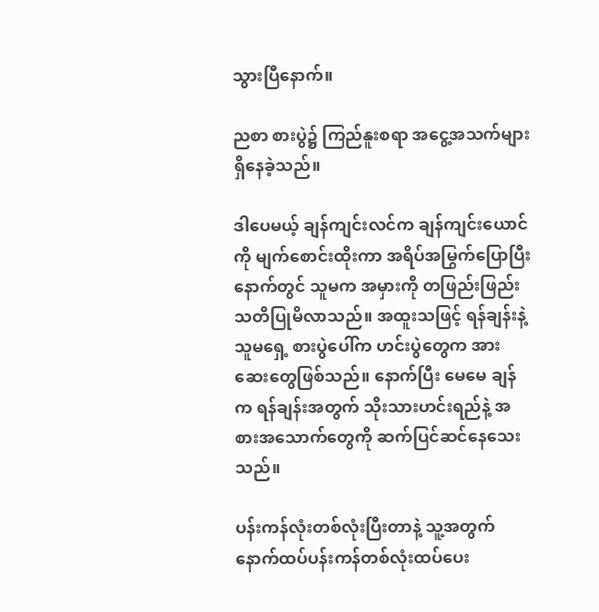သွားပြီနောက်။

ညစာ စားပွဲ၌ ကြည်နူးစရာ အငွေ့အသက်များ ရှိနေခဲ့သည်။

ဒါပေမယ့် ချန်ကျင်းလင်က ချန်ကျင်းယောင်ကို မျက်စောင်းထိုးကာ အရိပ်အမြွက်ပြောပြီးနောက်တွင် သူမက အမှားကို တဖြည်းဖြည်း သတိပြုမိလာသည်။ အထူးသဖြင့် ရန်ချန်းနဲ့ သူမရှေ့ စားပွဲပေါ်က ဟင်းပွဲတွေက အားဆေးတွေဖြစ်သည်။ နောက်ပြီး မေမေ ချန်က ရန်ချန်းအတွက် သိုးသားဟင်းရည်နဲ့ အစားအသောက်တွေကို ဆက်ပြင်ဆင်နေသေးသည်။

ပန်းကန်လုံးတစ်လုံးပြီးတာနဲ့ သူ့အတွက် နောက်ထပ်ပန်းကန်တစ်လုံးထပ်ပေး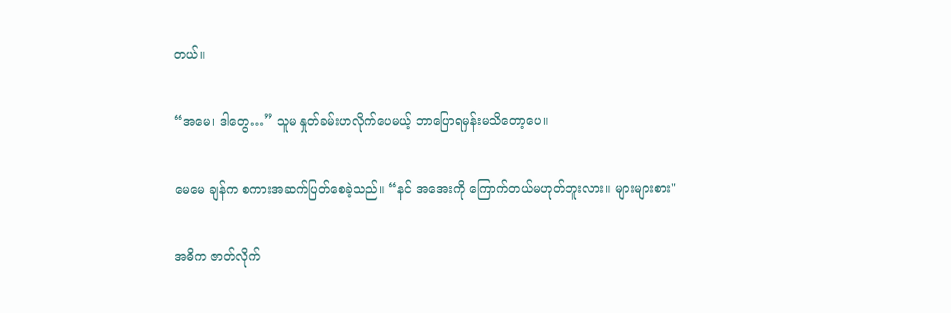တယ်။

“အမေ၊ ဒါတွေ…” သူမ နှုတ်ခမ်းဟလိုက်ပေမယ့် ဘာပြောရမှန်းမသိတော့ပေ။

မေမေ ချန်က စကားအဆက်ပြတ်စေခဲ့သည်။ “နင် အအေးကို ကြောက်တယ်မဟုတ်ဘူးလား။ များများစား"

အဓိက ဇာတ်လိုက်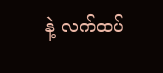နဲ့ လက်ထပ်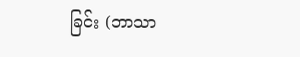ခြင်း (ဘာသာ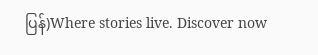ပြန်)Where stories live. Discover now